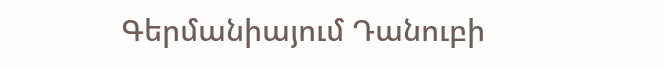Գերմանիայում Դանուբի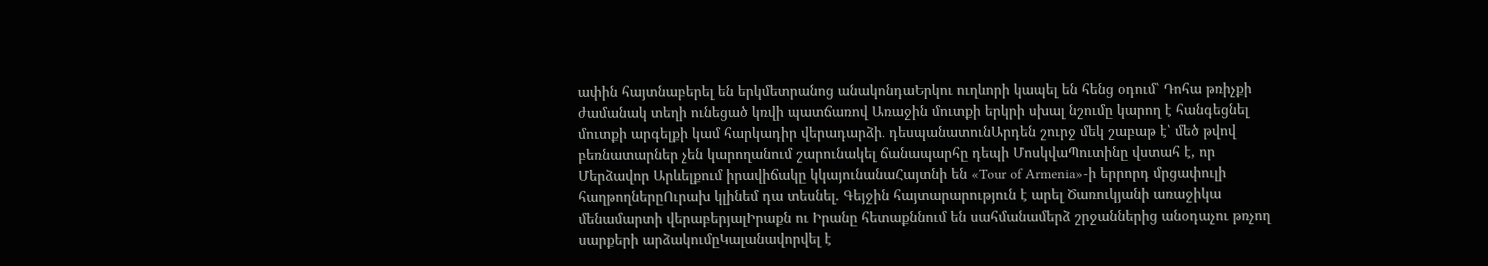ափին հայտնաբերել են երկմետրանոց անակոնդաԵրկու ուղևորի կապել են հենց օդում՝ Դոհա թռիչքի ժամանակ տեղի ունեցած կռվի պատճառով Առաջին մուտքի երկրի սխալ նշումը կարող է հանգեցնել մուտքի արգելքի կամ հարկադիր վերադարձի․ դեսպանատունԱրդեն շուրջ մեկ շաբաթ է՝ մեծ թվով բեռնատարներ չեն կարողանում շարունակել ճանապարհը դեպի ՄոսկվաՊուտինը վստահ է, որ Մերձավոր Արևելքում իրավիճակը կկայունանաՀայտնի են «Tour of Armenia»-ի երրորդ մրցափուլի հաղթողներըՈւրախ կլինեմ դա տեսնել. Գեյջին հայտարարություն է արել Ծառուկյանի առաջիկա մենամարտի վերաբերյալԻրաքն ու Իրանը հետաքննում են սահմանամերձ շրջաններից անօդաչու թռչող սարքերի արձակումըԿալանավորվել է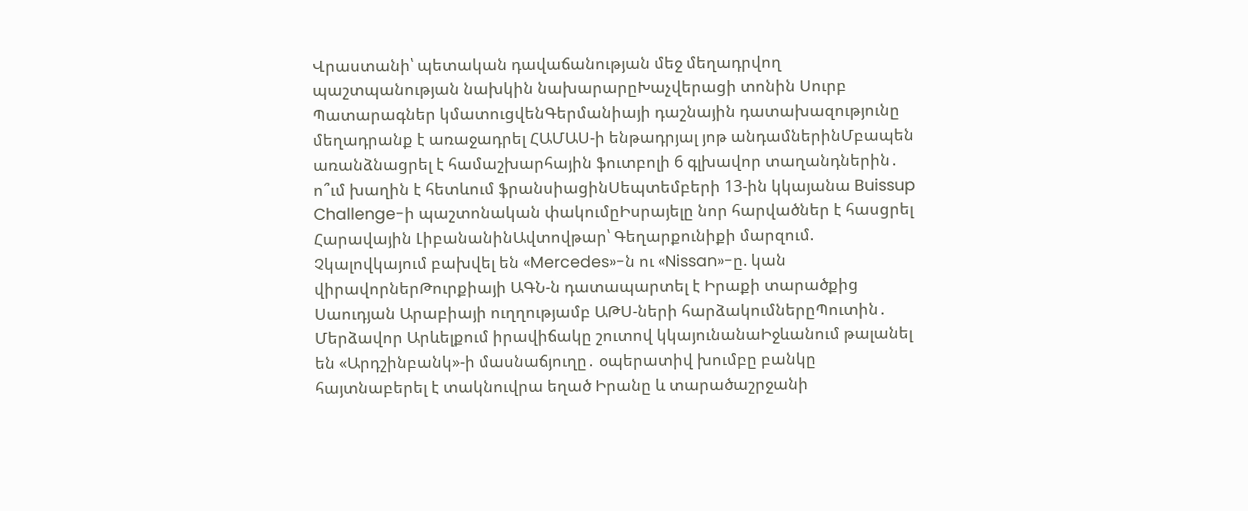Վրաստանի՝ պետական դավաճանության մեջ մեղադրվող պաշտպանության նախկին նախարարըԽաչվերացի տոնին Սուրբ Պատարագներ կմատուցվենԳերմանիայի դաշնային դատախազությունը մեղադրանք է առաջադրել ՀԱՄԱՍ-ի ենթադրյալ յոթ անդամներինՄբապեն առանձնացրել է համաշխարհային ֆուտբոլի 6 գլխավոր տաղանդներին․ ո՞ւմ խաղին է հետևում ֆրանսիացինՍեպտեմբերի 13-ին կկայանա Buissup Challenge-ի պաշտոնական փակումըԻսրայելը նոր հարվածներ է հասցրել Հարավային ԼիբանանինԱվտովթար՝ Գեղարքունիքի մարզում. Չկալովկայում բախվել են «Mercedes»-ն ու «Nissan»-ը. կան վիրավորներԹուրքիայի ԱԳՆ-ն դատապարտել է Իրաքի տարածքից Սաուդյան Արաբիայի ուղղությամբ ԱԹՍ-ների հարձակումներըՊուտին․ Մերձավոր Արևելքում իրավիճակը շուտով կկայունանաԻջևանում թալանել են «Արդշինբանկ»-ի մասնաճյուղը․ օպերատիվ խումբը բանկը հայտնաբերել է տակնուվրա եղած Իրանը և տարածաշրջանի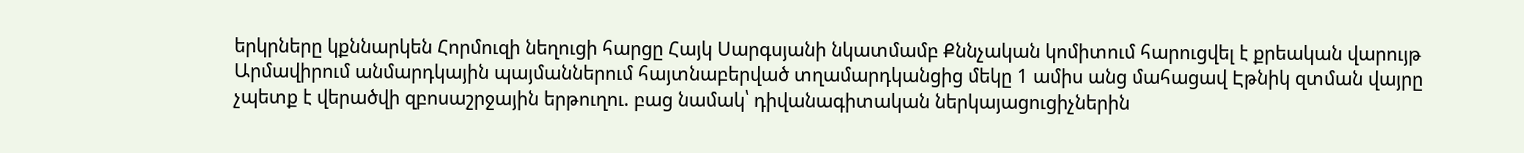երկրները կքննարկեն Հորմուզի նեղուցի հարցը Հայկ Սարգսյանի նկատմամբ Քննչական կոմիտում հարուցվել է քրեական վարույթ Արմավիրում անմարդկային պայմաններում հայտնաբերված տղամարդկանցից մեկը 1 ամիս անց մահացավ Էթնիկ զտման վայրը չպետք է վերածվի զբոսաշրջային երթուղու. բաց նամակ՝ դիվանագիտական ներկայացուցիչներին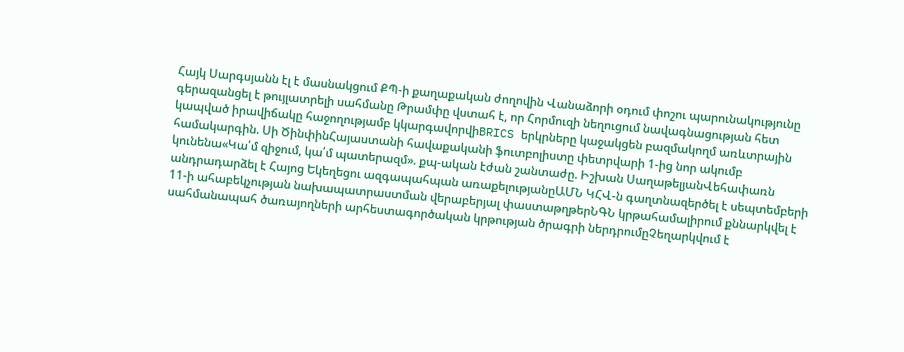Հայկ Սարգսյանն էլ է մասնակցում ՔՊ-ի քաղաքական ժողովին Վանաձորի օդում փոշու պարունակությունը գերազանցել է թույլատրելի սահմանը Թրամփը վստահ է, որ Հորմուզի նեղուցում նավագնացության հետ կապված իրավիճակը հաջողությամբ կկարգավորվիBRICS երկրները կաջակցեն բազմակողմ առևտրային համակարգին. Սի ԾինփինՀայաստանի հավաքականի ֆուտբոլիստը փետրվարի 1-ից նոր ակումբ կունենա«Կա՛մ զիջում, կա՛մ պատերազմ». քպ-ական էժան շանտաժը. Իշխան ՍաղաթելյանՎեհափառն անդրադարձել է Հայոց Եկեղեցու ազգապահպան առաքելությանըԱՄՆ ԿՀՎ-ն գաղտնազերծել է սեպտեմբերի 11-ի ահաբեկչության նախապատրաստման վերաբերյալ փաստաթղթերՆԳՆ կրթահամալիրում քննարկվել է սահմանապահ ծառայողների արհեստագործական կրթության ծրագրի ներդրումըՉեղարկվում է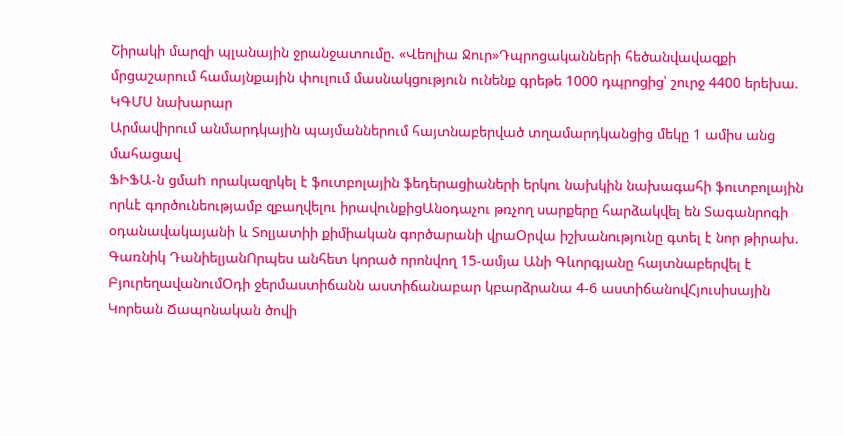Շիրակի մարզի պլանային ջրանջատումը. «Վեոլիա Ջուր»Դպրոցականների հեծանվավազքի մրցաշարում համայնքային փուլում մասնակցություն ունենք գրեթե 1000 դպրոցից՝ շուրջ 4400 երեխա. ԿԳՄՍ նախարար
Արմավիրում անմարդկային պայմաններում հայտնաբերված տղամարդկանցից մեկը 1 ամիս անց մահացավ
ՖԻՖԱ-ն ցմաh որակազրկել է ֆուտբոլային ֆեդերացիաների երկու նախկին նախագահի ֆուտբոլային որևէ գործունեությամբ զբաղվելու իրավունքիցԱնօդաչու թռչող սարքերը հարձակվել են Տագանրոգի օդանավակայանի և Տոլյատիի քիմիական գործարանի վրաՕրվա իշխանությունը գտել է նոր թիրախ. Գառնիկ ԴանիելյանՈրպես անհետ կորած որոնվող 15-ամյա Անի Գևորգյանը հայտնաբերվել է ԲյուրեղավանումՕդի ջերմաստիճանն աստիճանաբար կբարձրանա 4-6 աստիճանովՀյուսիսային Կորեան Ճապոնական ծովի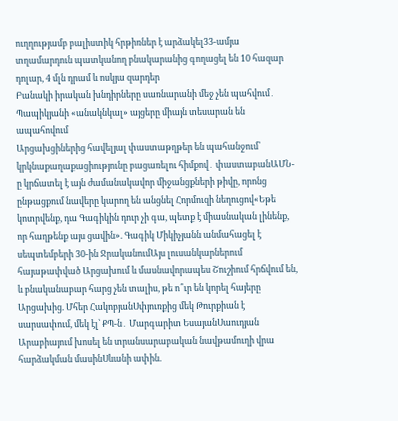ուղղությամբ բալիստիկ հրթիռներ է արձակել33-ամյա տղամարդուն պատկանող բնակարանից գողացել են 10 հազար դոլար, 4 մլն դրամ և ոսկյա զարդեր
Բանակի իրական խնդիրները սառնարանի մեջ չեն պահվում․ Պապիկյանի «անակնկալ» այցերը միայն տեսարան են ապահովում
Արցախցիներից հավելյալ փաստաթղթեր են պահանջում՝ կրկնաքաղաքացիությունը բացառելու հիմքով․ փաստաբանԱՄՆ-ը կրճատել է այն ժամանակավոր միջանցքների թիվը, որոնց ընթացքում նավերը կարող են անցնել Հորմուզի նեղուցով«Եթե կոտրվենք, դա Գագիկին դուր չի գա, պետք է միասնական լինենք, որ հաղթենք այս ցավին». Գագիկ Միկիչյանն անմահացել է սեպտեմբերի 30-ին ՋրականումԱյս լուսանկարներում հայաթափված Արցախում և մասնավորապես Շուշիում հրճվում են, և բնականաբար հարց չեն տալիս, թե ո՞ւր են կորել հայերը Արցախից. Մհեր ՀակոբյանՍփյուռքից մեկ Թուրքիան է սարսափում, մեկ էլ՝ ՔՊ-ն․ Մարգարիտ ԵսայանՍաուդյան Արաբիայում խոսել են տրանսարաբական նավթամուղի վրա հարձակման մասինՍևանի ափին.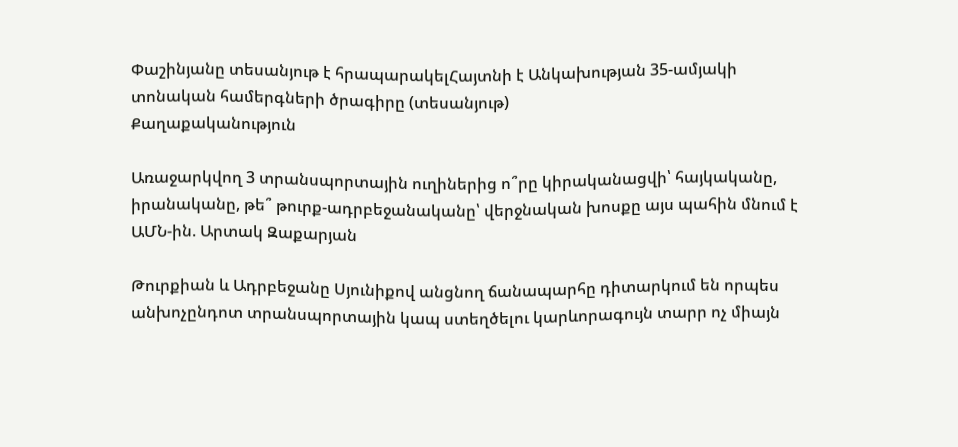Փաշինյանը տեսանյութ է հրապարակելՀայտնի է Անկախության 35-ամյակի տոնական համերգների ծրագիրը (տեսանյութ)
Քաղաքականություն

Առաջարկվող 3 տրանսպորտային ուղիներից ո՞րը կիրականացվի՝ հայկականը, իրանականը, թե՞ թուրք-ադրբեջանականը՝ վերջնական խոսքը այս պահին մնում է ԱՄՆ-ին. Արտակ Զաքարյան

Թուրքիան և Ադրբեջանը Սյունիքով անցնող ճանապարհը դիտարկում են որպես անխոչընդոտ տրանսպորտային կապ ստեղծելու կարևորագույն տարր ոչ միայն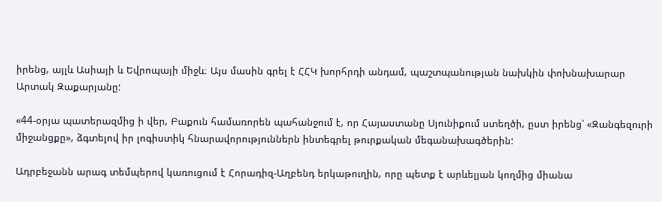իրենց, այլև Ասիայի և Եվրոպայի միջև։ Այս մասին գրել է ՀՀԿ խորհրդի անդամ, պաշտպանության նախկին փոխնախարար Արտակ Զաքարյանը:

«44-օրյա պատերազմից ի վեր, Բաքուն համառորեն պահանջում է, որ Հայաստանը Սյունիքում ստեղծի, ըստ իրենց՝ «Զանգեզուրի միջանցքը», ձգտելով իր լոգիստիկ հնարավորություններն ինտեգրել թուրքական մեգանախագծերին:

Ադրբեջանն արագ տեմպերով կառուցում է Հորադիզ-Աղբենդ երկաթուղին, որը պետք է արևելյան կողմից միանա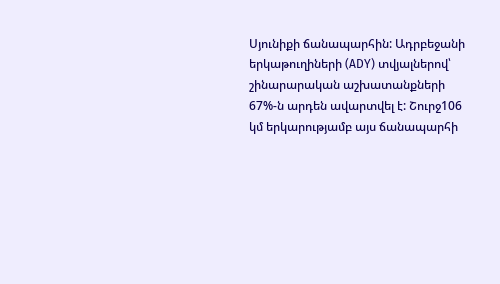Սյունիքի ճանապարհին: Ադրբեջանի երկաթուղիների (ADY) տվյալներով՝ շինարարական աշխատանքների 67%-ն արդեն ավարտվել է: Շուրջ106 կմ երկարությամբ այս ճանապարհի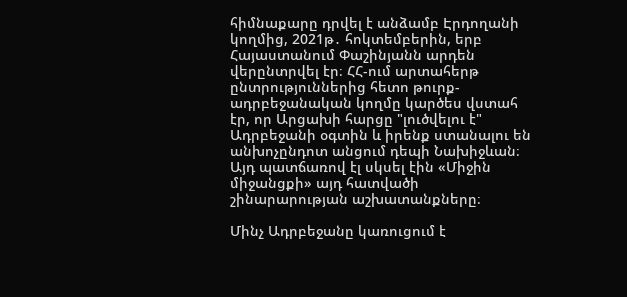հիմնաքարը դրվել է անձամբ Էրդողանի կողմից, 2021թ․ հոկտեմբերին, երբ Հայաստանում Փաշինյանն արդեն վերընտրվել էր։ ՀՀ-ում արտահերթ ընտրություններից հետո թուրք-ադրբեջանական կողմը կարծես վստահ էր, որ Արցախի հարցը "լուծվելու է" Ադրբեջանի օգտին և իրենք ստանալու են անխոչընդոտ անցում դեպի Նախիջևան։ Այդ պատճառով էլ սկսել էին «Միջին միջանցքի» այդ հատվածի շինարարության աշխատանքները։

Մինչ Ադրբեջանը կառուցում է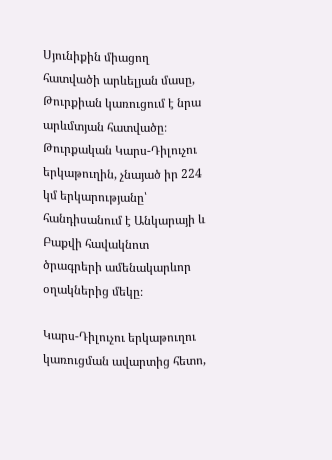Սյունիքին միացող հատվածի արևելյան մասը, Թուրքիան կառուցում է նրա արևմտյան հատվածը։ Թուրքական Կարս-Դիլուչու երկաթուղին, չնայած իր 224 կմ երկարությանը՝ հանդիսանում է Անկարայի և Բաքվի հավակնոտ ծրագրերի ամենակարևոր օղակներից մեկը։

Կարս-Դիլուչու երկաթուղու կառուցման ավարտից հետո,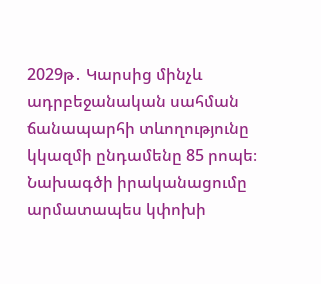2029թ․ Կարսից մինչև ադրբեջանական սահման ճանապարհի տևողությունը կկազմի ընդամենը 85 րոպե։ Նախագծի իրականացումը արմատապես կփոխի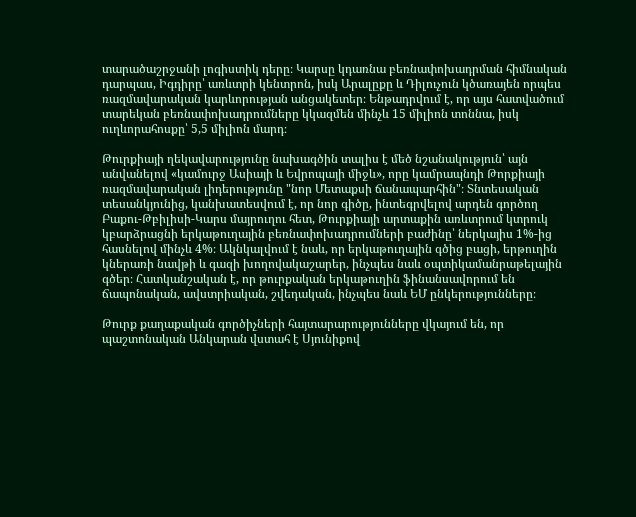տարածաշրջանի լոգիստիկ դերը։ Կարսը կդառնա բեռնափոխադրման հիմնական դարպաս, Իգդիրը՝ առևտրի կենտրոն, իսկ Արալըքը և Դիլուչուն կծառայեն որպես ռազմավարական կարևորության անցակետեր։ Ենթադրվում է, որ այս հատվածում տարեկան բեռնափոխադրումները կկազմեն մինչև 15 միլիոն տոննա, իսկ ուղևորահոսքը՝ 5,5 միլիոն մարդ։

Թուրքիայի ղեկավարությունը նախագծին տալիս է մեծ նշանակություն՝ այն անվանելով «կամուրջ Ասիայի և Եվրոպայի միջև», որը կամրապնդի Թորքիայի ռազմավարական լիդերությունը "նոր Մետաքսի ճանապարհին"։ Տնտեսական տեսանկյունից, կանխատեսվում է, որ նոր գիծը, ինտեգրվելով արդեն գործող Բաքու-Թբիլիսի-Կարս մայրուղու հետ, Թուրքիայի արտաքին առևտրում կտրուկ կբարձրացնի երկաթուղային բեռնափոխադրումների բաժինը՝ ներկայիս 1%-ից հասնելով մինչև 4%։ Ակնկալվում է նաև, որ երկաթուղային գծից բացի, երթուղին կներառի նավթի և գազի խողովակաշարեր, ինչպես նաև օպտիկամանրաթելային գծեր։ Հատկանշական է, որ թուրքական երկաթուղին ֆինանսավորում են ճապոնական, ավստրիական, շվեդական, ինչպես նաև ԵՄ ընկերությունները։

Թուրք քաղաքական գործիչների հայտարարությունները վկայում են, որ պաշտոնական Անկարան վստահ է Սյունիքով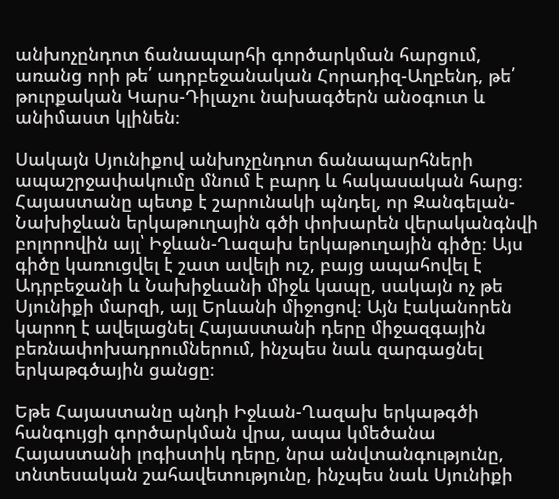անխոչընդոտ ճանապարհի գործարկման հարցում, առանց որի թե՛ ադրբեջանական Հորադիզ-Աղբենդ, թե՛ թուրքական Կարս-Դիլաչու նախագծերն անօգուտ և անիմաստ կլինեն։

Սակայն Սյունիքով անխոչընդոտ ճանապարհների ապաշրջափակումը մնում է բարդ և հակասական հարց։ Հայաստանը պետք է շարունակի պնդել, որ Զանգելան-Նախիջևան երկաթուղային գծի փոխարեն վերականգնվի բոլորովին այլ՝ Իջևան-Ղազախ երկաթուղային գիծը։ Այս գիծը կառուցվել է շատ ավելի ուշ, բայց ապահովել է Ադրբեջանի և Նախիջևանի միջև կապը, սակայն ոչ թե Սյունիքի մարզի, այլ Երևանի միջոցով։ Այն էականորեն կարող է ավելացնել Հայաստանի դերը միջազգային բեռնափոխադրումներում, ինչպես նաև զարգացնել երկաթգծային ցանցը։

Եթե Հայաստանը պնդի Իջևան-Ղազախ երկաթգծի հանգույցի գործարկման վրա, ապա կմեծանա Հայաստանի լոգիստիկ դերը, նրա անվտանգությունը, տնտեսական շահավետությունը, ինչպես նաև Սյունիքի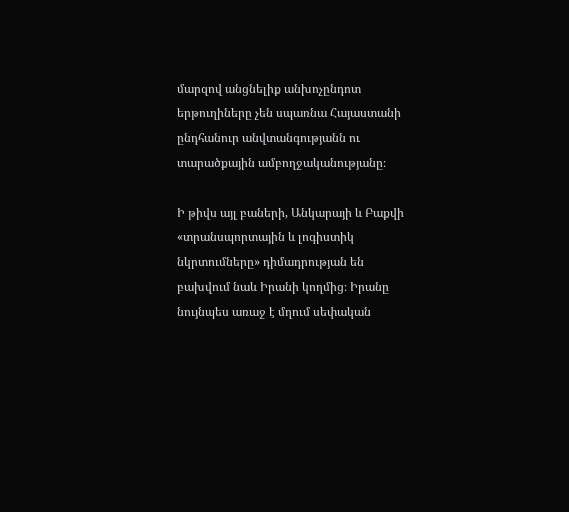մարզով անցնելիք անխոչընդոտ երթուղիները չեն սպառնա Հայաստանի ընդհանուր անվտանգությանն ու տարածքային ամբողջականությանը։

Ի թիվս այլ բաների, Անկարայի և Բաքվի «տրանսպորտային և լոգիստիկ նկրտումները» դիմադրության են բախվում նաև Իրանի կողմից։ Իրանը նույնպես առաջ է մղում սեփական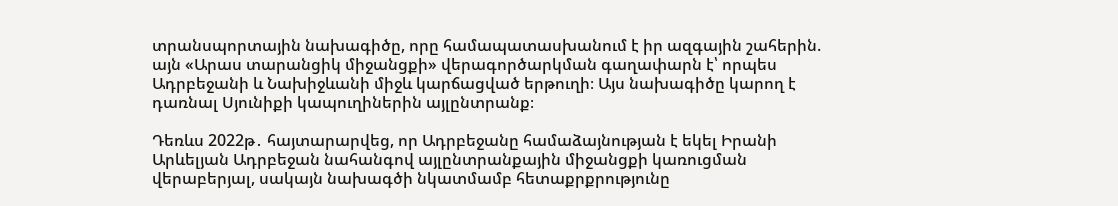տրանսպորտային նախագիծը, որը համապատասխանում է իր ազգային շահերին. այն «Արաս տարանցիկ միջանցքի» վերագործարկման գաղափարն է՝ որպես Ադրբեջանի և Նախիջևանի միջև կարճացված երթուղի։ Այս նախագիծը կարող է դառնալ Սյունիքի կապուղիներին այլընտրանք։

Դեռևս 2022թ․ հայտարարվեց, որ Ադրբեջանը համաձայնության է եկել Իրանի Արևելյան Ադրբեջան նահանգով այլընտրանքային միջանցքի կառուցման վերաբերյալ, սակայն նախագծի նկատմամբ հետաքրքրությունը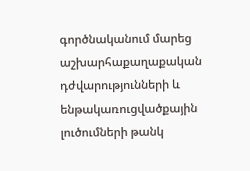գործնականում մարեց աշխարհաքաղաքական դժվարությունների և ենթակառուցվածքային լուծումների թանկ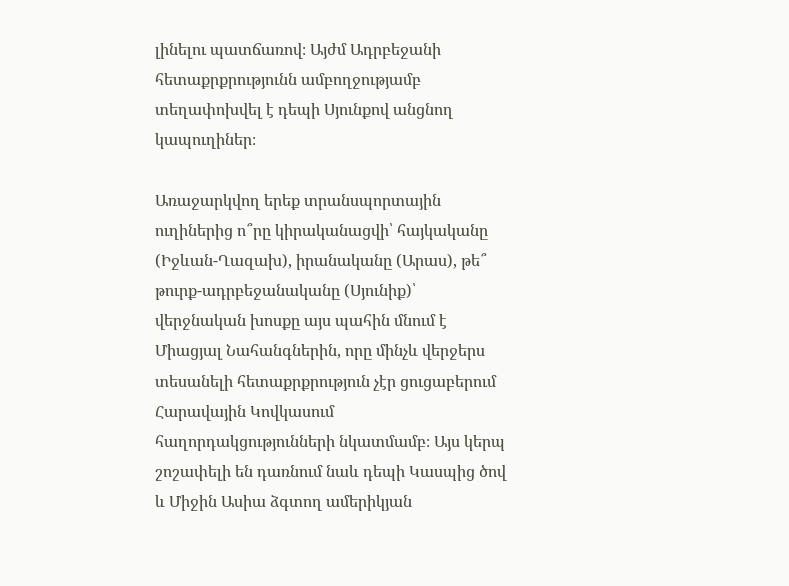լինելու պատճառով։ Այժմ Ադրբեջանի հետաքրքրությունն ամբողջությամբ տեղափոխվել է դեպի Սյունքով անցնող կապուղիներ։

Առաջարկվող երեք տրանսպորտային ուղիներից ո՞րը կիրականացվի՝ հայկականը (Իջևան-Ղազախ), իրանականը (Արաս), թե՞ թուրք-ադրբեջանականը (Սյունիք)՝ վերջնական խոսքը այս պահին մնում է Միացյալ Նահանգներին, որը մինչև վերջերս տեսանելի հետաքրքրություն չէր ցուցաբերում Հարավային Կովկասում հաղորդակցությունների նկատմամբ։ Այս կերպ շոշափելի են դառնում նաև դեպի Կասպից ծով և Միջին Ասիա ձգտող ամերիկյան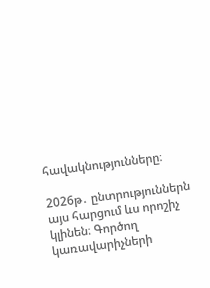հավակնությունները։

2026թ․ ընտրություններն այս հարցում ևս որոշիչ կլինեն։ Գործող կառավարիչների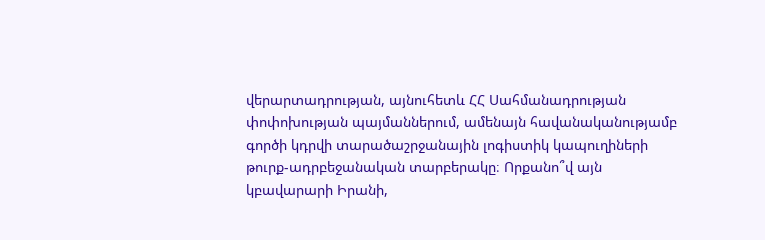վերարտադրության, այնուհետև ՀՀ Սահմանադրության փոփոխության պայմաններում, ամենայն հավանականությամբ գործի կդրվի տարածաշրջանային լոգիստիկ կապուղիների թուրք-ադրբեջանական տարբերակը։ Որքանո՞վ այն կբավարարի Իրանի,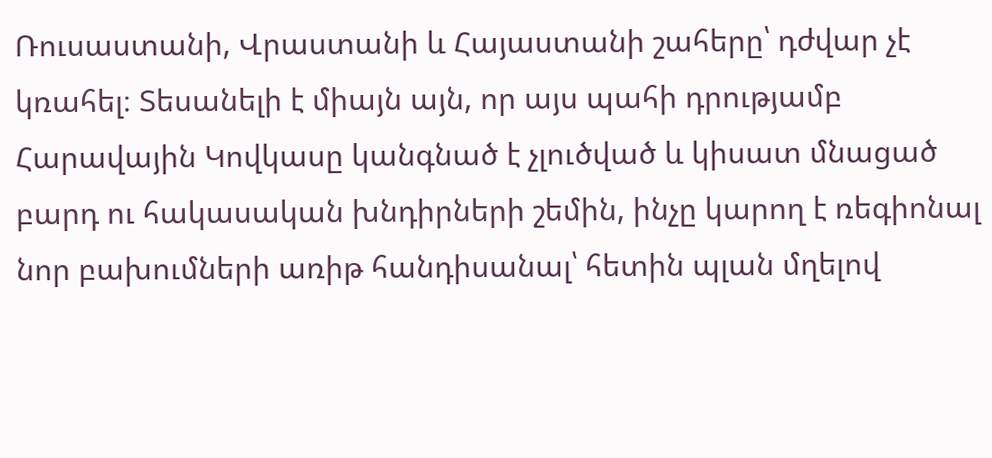Ռուսաստանի, Վրաստանի և Հայաստանի շահերը՝ դժվար չէ կռահել։ Տեսանելի է միայն այն, որ այս պահի դրությամբ Հարավային Կովկասը կանգնած է չլուծված և կիսատ մնացած բարդ ու հակասական խնդիրների շեմին, ինչը կարող է ռեգիոնալ նոր բախումների առիթ հանդիսանալ՝ հետին պլան մղելով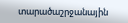տարածաշրջանային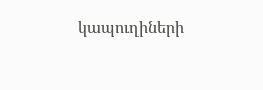կապուղիների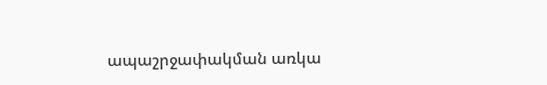ապաշրջափակման առկա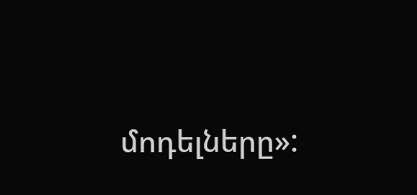մոդելները»: